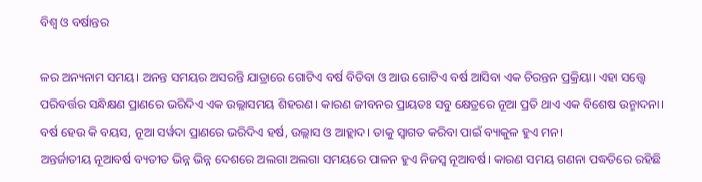ବିଶ୍ୱ ଓ ବର୍ଷାନ୍ତର

ଳର ଅନ୍ୟନାମ ସମୟ। ଅନନ୍ତ ସମୟର ଅସରନ୍ତି ଯାତ୍ରାରେ ଗୋଟିଏ ବର୍ଷ ବିତିବା ଓ ଆଉ ଗୋଟିଏ ବର୍ଷ ଆସିବା ଏକ ଚିରନ୍ତନ ପ୍ରକ୍ରିୟା। ଏହା ସତ୍ତ୍ୱେ ପରିବର୍ତ୍ତର ସନ୍ଧିକ୍ଷଣ ପ୍ରାଣରେ ଭରିଦିଏ ଏକ ଉଲ୍ଲାସମୟ ଶିହରଣ। କାରଣ ଜୀବନର ପ୍ରାୟତଃ ସବୁ କ୍ଷେତ୍ରରେ ନୂଆ ପ୍ରତି ଥାଏ ଏକ ବିଶେଷ ଉନ୍ମାଦନା। ବର୍ଷ ହେଉ କି ବୟସ, ନୂଆ ସର୍ୱଦା ପ୍ରାଣରେ ଭରିଦିଏ ହର୍ଷ, ଉଲ୍ଲାସ ଓ ଆହ୍ଲାଦ। ତାକୁ ସ୍ୱାଗତ କରିବା ପାଇଁ ବ୍ୟାକୁଳ ହୁଏ ମନ।
ଅନ୍ତର୍ଜାତୀୟ ନୂଆବର୍ଷ ବ୍ୟତୀତ ଭିନ୍ନ ଭିନ୍ନ ଦେଶରେ ଅଲଗା ଅଲଗା ସମୟରେ ପାଳନ ହୁଏ ନିଜସ୍ୱ ନୂଆବର୍ଷ। କାରଣ ସମୟ ଗଣନା ପଦ୍ଧତିରେ ରହିଛି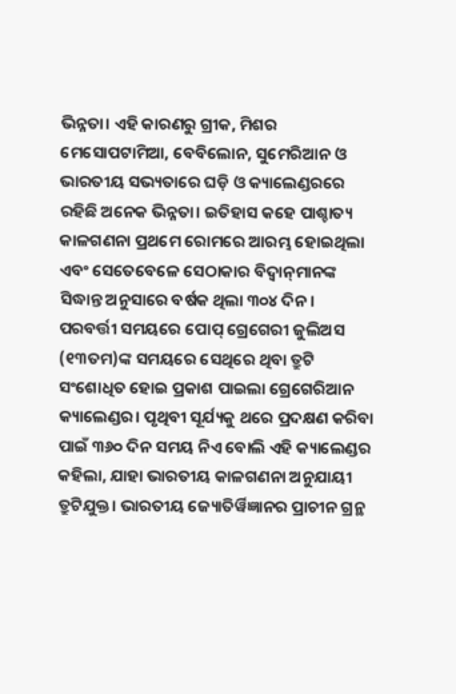ଭିନ୍ନତା। ଏହି କାରଣରୁ ଗ୍ରୀକ, ମିଶର ମେସୋପଟାମିଆ, ବେବିଲୋନ, ସୁମେରିଆନ ଓ ଭାରତୀୟ ସଭ୍ୟତାରେ ଘଡ଼ି ଓ କ୍ୟାଲେଣ୍ଡରରେ ରହିଛି ଅନେକ ଭିନ୍ନତା। ଇତିହାସ କହେ ପାଶ୍ଚାତ୍ୟ କାଳଗଣନା ପ୍ରଥମେ ରୋମରେ ଆରମ୍ଭ ହୋଇଥିଲା ଏବଂ ସେତେବେଳେ ସେଠାକାର ବିଦ୍ୱାନ୍‌ମାନଙ୍କ ସିଦ୍ଧାନ୍ତ ଅନୁସାରେ ବର୍ଷକ ଥିଲା ୩୦୪ ଦିନ। ପରବର୍ତ୍ତୀ ସମୟରେ ପୋପ୍‌ ଗ୍ରେଗେରୀ ଜୁଲିଅସ (୧୩ତମ)ଙ୍କ ସମୟରେ ସେଥିରେ ଥିବା ତ୍ରୁଟି ସଂଶୋଧିତ ହୋଇ ପ୍ରକାଶ ପାଇଲା ଗ୍ରେଗେରିଆନ କ୍ୟାଲେଣ୍ଡର। ପୃଥିବୀ ସୂର୍ଯ୍ୟକୁ ଥରେ ପ୍ରଦକ୍ଷଣ କରିବା ପାଇଁ ୩୬୦ ଦିନ ସମୟ ନିଏ ବୋଲି ଏହି କ୍ୟାଲେଣ୍ଡର କହିଲା, ଯାହା ଭାରତୀୟ କାଳଗଣନା ଅନୁଯାୟୀ ତ୍ରୁଟିଯୁକ୍ତ। ଭାରତୀୟ ଜ୍ୟୋତିର୍ୱିଜ୍ଞାନର ପ୍ରାଚୀନ ଗ୍ରନ୍ଥ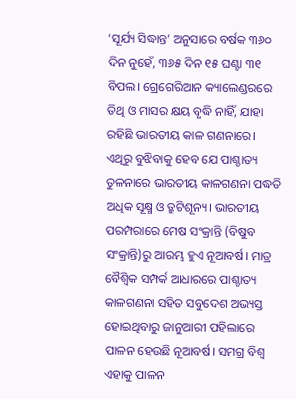‘ସୂର୍ଯ୍ୟ ସିଦ୍ଧାନ୍ତ’ ଅନୁସାରେ ବର୍ଷକ ୩୬୦ ଦିନ ନୁହେଁ, ୩୬୫ ଦିନ ୧୫ ଘଣ୍ଟା ୩୧ ବିପଲ। ଗ୍ରେଗେରିଆନ କ୍ୟାଲେଣ୍ଡରରେ ତିଥି ଓ ମାସର କ୍ଷୟ ବୃଦ୍ଧି ନାହିଁ, ଯାହା ରହିଛି ଭାରତୀୟ କାଳ ଗଣନାରେ। ଏଥିରୁ ବୁଝିବାକୁ ହେବ ଯେ ପାଶ୍ଚାତ୍ୟ ତୁଳନାରେ ଭାରତୀୟ କାଳଗଣନା ପଦ୍ଧତି ଅଧିକ ସୂକ୍ଷ୍ମ ଓ ତ୍ରୁଟିଶୂନ୍ୟ। ଭାରତୀୟ ପରମ୍ପରାରେ ମେଷ ସଂକ୍ରାନ୍ତି (ବିଷୁବ ସଂକ୍ରାନ୍ତି)ରୁ ଆରମ୍ଭ ହୁଏ ନୂଆବର୍ଷ। ମାତ୍ର ବୈଶ୍ୱିକ ସମ୍ପର୍କ ଆଧାରରେ ପାଶ୍ଚାତ୍ୟ କାଳଗଣନା ସହିତ ସବୁଦେଶ ଅଭ୍ୟସ୍ତ ହୋଇଥିବାରୁ ଜାନୁଆରୀ ପହିଲାରେ ପାଳନ ହେଉଛି ନୂଆବର୍ଷ। ସମଗ୍ର ବିଶ୍ୱ ଏହାକୁ ପାଳନ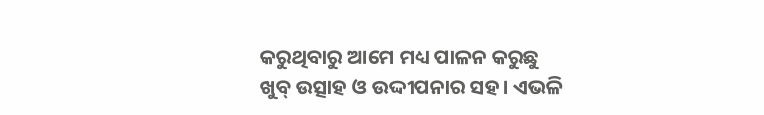କରୁଥିବାରୁ ଆମେ ମଧ୍ୟ ପାଳନ କରୁଛୁ ଖୁବ୍‌ ଉତ୍ସାହ ଓ ଉଦ୍ଦୀପନାର ସହ। ଏଭଳି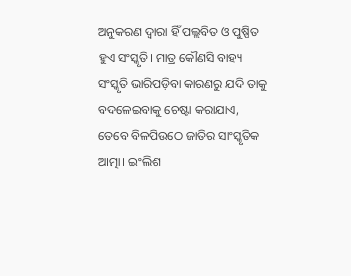ଅନୁକରଣ ଦ୍ୱାରା ହିଁ ପଲ୍ଲବିତ ଓ ପୁଷ୍ପିତ ହୁଏ ସଂସ୍କୃତି। ମାତ୍ର କୌଣସି ବାହ୍ୟ ସଂସ୍କୃତି ଭାରିପଡ଼ିବା କାରଣରୁ ଯଦି ତାକୁ ବଦଳେଇବାକୁ ଚେଷ୍ଟା କରାଯାଏ, ତେବେ ବିଳପିଉଠେ ଜାତିର ସାଂସ୍କୃତିକ ଆତ୍ମା। ଇଂଲିଶ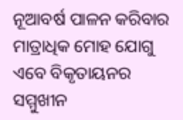ନୂଆବର୍ଷ ପାଳନ କରିବାର ମାତ୍ରାଧିକ ମୋହ ଯୋଗୁ ଏବେ ବିକୃତାୟନର ସମ୍ମୁଖୀନ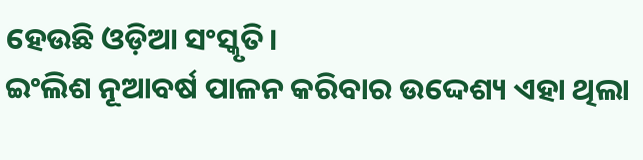ହେଉଛି ଓଡ଼ିଆ ସଂସ୍କୃତି।
ଇଂଲିଶ ନୂଆବର୍ଷ ପାଳନ କରିବାର ଉଦ୍ଦେଶ୍ୟ ଏହା ଥିଲା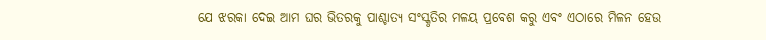ଯେ ଝରକା ଦେଇ ଆମ ଘର ଭିତରକୁ ପାଶ୍ଚାତ୍ୟ ସଂସ୍କୃତିର ମଳୟ ପ୍ରବେଶ କରୁ ଏବଂ ଏଠାରେ ମିଳନ ହେଉ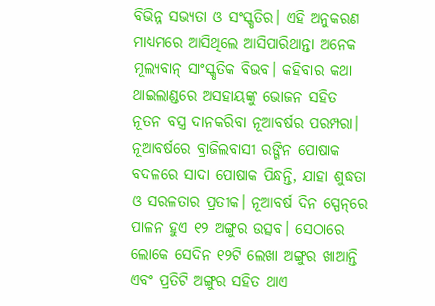ବିଭିନ୍ନ ସଭ୍ୟତା ଓ ସଂସ୍କୃତିର। ଏହି ଅନୁକରଣ ମାଧ୍ୟମରେ ଆସିଥିଲେ ଆସିପାରିଥାନ୍ତା ଅନେକ ମୂଲ୍ୟବାନ୍‌ ସାଂସ୍କୃତିକ ବିଭବ। କହିବାର କଥା ଥାଇଲାଣ୍ଡରେ ଅସହାୟଙ୍କୁ ଭୋଜନ ସହିତ ନୂତନ ବସ୍ତ୍ର ଦାନକରିବା ନୂଆବର୍ଷର ପରମ୍ପରା। ନୂଆବର୍ଷରେ ବ୍ରାଜିଲବାସୀ ରଙ୍ଗିନ ପୋଷାକ ବଦଳରେ ସାଦା ପୋଷାକ ପିନ୍ଧନ୍ତି, ଯାହା ଶୁଦ୍ଧତା ଓ ସରଳତାର ପ୍ରତୀକ। ନୂଆବର୍ଷ ଦିନ ସ୍ପେନ୍‌ରେ ପାଳନ ହୁଏ ୧୨ ଅଙ୍ଗୁର ଉତ୍ସବ। ସେଠାରେ ଲୋକେ ସେଦିନ ୧୨ଟି ଲେଖା ଅଙ୍ଗୁର ଖାଆନ୍ତି ଏବଂ ପ୍ରତିଟି ଅଙ୍ଗୁର ସହିତ ଥାଏ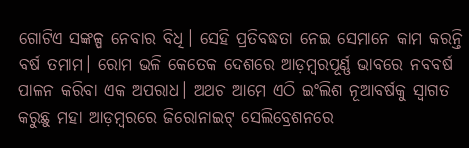ଗୋଟିଏ ସଙ୍କଳ୍ପ ନେବାର ବିଧି। ସେହି ପ୍ରତିବଦ୍ଧତା ନେଇ ସେମାନେ କାମ କରନ୍ତି ବର୍ଷ ତମାମ। ରୋମ ଭଳି କେତେକ ଦେଶରେ ଆଡ଼ମ୍ୱରପୂର୍ଣ୍ଣ ଭାବରେ ନବବର୍ଷ ପାଳନ କରିବା ଏକ ଅପରାଧ। ଅଥଚ ଆମେ ଏଠି ଇଂଲିଶ ନୂଆବର୍ଷକୁ ସ୍ୱାଗତ କରୁଛୁ ମହା ଆଡ଼ମ୍ୱରରେ ଜିରୋନାଇଟ୍‌ ସେଲିବ୍ରେଶନରେ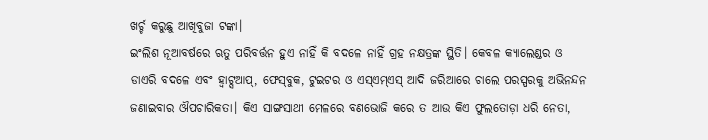ଖର୍ଚ୍ଚ କରୁଛୁ ଆଖିବୁଜା ଟଙ୍କା।
ଇଂଲିଶ ନୂଆବର୍ଷରେ ଋତୁ ପରିବର୍ତ୍ତନ ହୁଏ ନାହିଁ କି ବଦଳେ ନାହିଁ ଗ୍ରହ ନକ୍ଷତ୍ରଙ୍କ ସ୍ଥିତି। କେବଳ କ୍ୟାଲେଣ୍ଡର ଓ ଡାଏରି ବଦଳେ ଏବଂ ହ୍ୱାଟ୍ସଆପ୍‌, ଫେସ୍‌ବୁକ, ଟୁଇଟର ଓ ଏସ୍‌ଏମ୍‌ଏସ୍‌ ଆଦି ଜରିଆରେ ଚାଲେ ପରସ୍ପରକୁ ଅଭିନନ୍ଦନ ଜଣାଇବାର ଔପଚାରିକତା। କିଏ ସାଙ୍ଗସାଥୀ ମେଳରେ ବଣଭୋଜି କରେ ତ ଆଉ କିଏ ଫୁଲତୋଡ଼ା ଧରି ନେତା,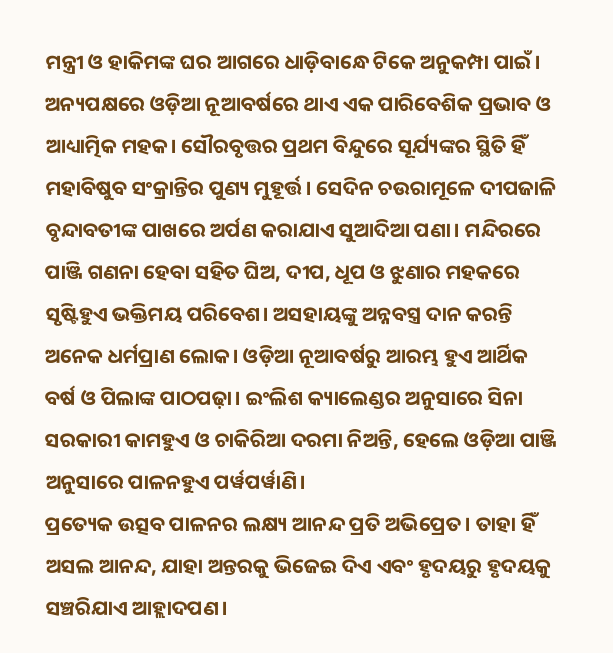ମନ୍ତ୍ରୀ ଓ ହାକିମଙ୍କ ଘର ଆଗରେ ଧାଡ଼ିବାନ୍ଧେ ଟିକେ ଅନୁକମ୍ପା ପାଇଁ।
ଅନ୍ୟପକ୍ଷରେ ଓଡ଼ିଆ ନୂଆବର୍ଷରେ ଥାଏ ଏକ ପାରିବେଶିକ ପ୍ରଭାବ ଓ ଆଧ୍ୟାତ୍ମିକ ମହକ। ସୌରବୃତ୍ତର ପ୍ରଥମ ବିନ୍ଦୁରେ ସୂର୍ଯ୍ୟଙ୍କର ସ୍ଥିତି ହିଁ ମହାବିଷୁବ ସଂକ୍ରାନ୍ତିର ପୁଣ୍ୟ ମୁହୂର୍ତ୍ତ। ସେଦିନ ଚଉରାମୂଳେ ଦୀପଜାଳି ବୃନ୍ଦାବତୀଙ୍କ ପାଖରେ ଅର୍ପଣ କରାଯାଏ ସୁଆଦିଆ ପଣା। ମନ୍ଦିରରେ ପାଞ୍ଜି ଗଣନା ହେବା ସହିତ ଘିଅ, ଦୀପ, ଧୂପ ଓ ଝୁଣାର ମହକରେ ସୃଷ୍ଟିହୁଏ ଭକ୍ତିମୟ ପରିବେଶ। ଅସହାୟଙ୍କୁ ଅନ୍ନବସ୍ତ୍ର ଦାନ କରନ୍ତି ଅନେକ ଧର୍ମପ୍ରାଣ ଲୋକ। ଓଡ଼ିଆ ନୂଆବର୍ଷରୁ ଆରମ୍ଭ ହୁଏ ଆର୍ଥିକ ବର୍ଷ ଓ ପିଲାଙ୍କ ପାଠପଢ଼ା। ଇଂଲିଶ କ୍ୟାଲେଣ୍ଡର ଅନୁସାରେ ସିନା ସରକାରୀ କାମହୁଏ ଓ ଚାକିରିଆ ଦରମା ନିଅନ୍ତି, ହେଲେ ଓଡ଼ିଆ ପାଞ୍ଜି ଅନୁସାରେ ପାଳନହୁଏ ପର୍ୱପର୍ୱାଣି।
ପ୍ରତ୍ୟେକ ଉତ୍ସବ ପାଳନର ଲକ୍ଷ୍ୟ ଆନନ୍ଦ ପ୍ରତି ଅଭିପ୍ରେତ। ତାହା ହିଁ ଅସଲ ଆନନ୍ଦ, ଯାହା ଅନ୍ତରକୁ ଭିଜେଇ ଦିଏ ଏବଂ ହୃଦୟରୁ ହୃଦୟକୁ ସଞ୍ଚରିଯାଏ ଆହ୍ଲାଦପଣ।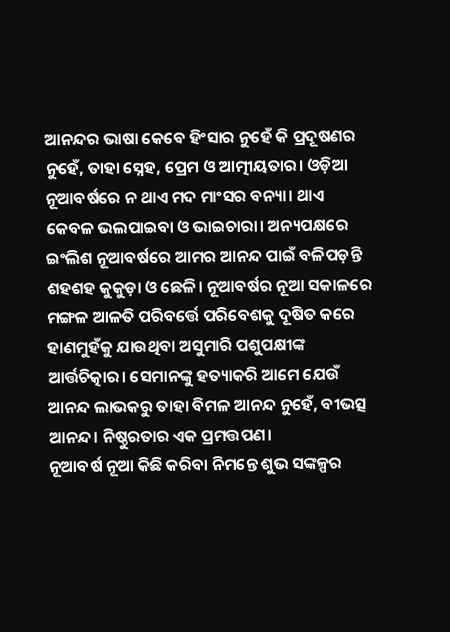ଆନନ୍ଦର ଭାଷା କେବେ ହିଂସାର ନୁହେଁ କି ପ୍ରଦୂଷଣର ନୁହେଁ, ତାହା ସ୍ନେହ, ପ୍ରେମ ଓ ଆତ୍ମୀୟତାର। ଓଡ଼ିଆ ନୂଆବର୍ଷରେ ନ ଥାଏ ମଦ ମାଂସର ବନ୍ୟା। ଥାଏ କେବଳ ଭଲପାଇବା ଓ ଭାଇଚାରା। ଅନ୍ୟପକ୍ଷରେ ଇଂଲିଶ ନୂଆବର୍ଷରେ ଆମର ଆନନ୍ଦ ପାଇଁ ବଳିପଡ଼ନ୍ତି ଶହଶହ କୁକୁଡ଼ା ଓ ଛେଳି। ନୂଆବର୍ଷର ନୂଆ ସକାଳରେ ମଙ୍ଗଳ ଆଳତି ପରିବର୍ତ୍ତେ ପରିବେଶକୁ ଦୂଷିତ କରେ ହାଣମୁହଁକୁ ଯାଉଥିବା ଅସୁମାରି ପଶୁପକ୍ଷୀଙ୍କ ଆର୍ତ୍ତଚିତ୍କାର। ସେମାନଙ୍କୁ ହତ୍ୟାକରି ଆମେ ଯେଉଁ ଆନନ୍ଦ ଲାଭକରୁ ତାହା ବିମଳ ଆନନ୍ଦ ନୁହେଁ, ବୀଭତ୍ସ ଆନନ୍ଦ। ନିଷ୍ଠୁରତାର ଏକ ପ୍ରମତ୍ତପଣ।
ନୂଆବର୍ଷ ନୂଆ କିଛି କରିବା ନିମନ୍ତେ ଶୁଭ ସଙ୍କଳ୍ପର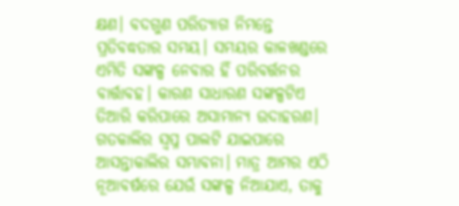କ୍ଷଣ। ବଦଗୁଣ ପରିତ୍ୟାଗ ନିମନ୍ତେ ପ୍ରତିବଦ୍ଧତାର ସମୟ। ସମୟର କାଳଖଣ୍ଡରେ ଏମିତି ସଙ୍କଳ୍ପ ନେବାର ହିଁ ପରିବର୍ତ୍ତନର ବାର୍ତ୍ତାବହ। କାରଣ ସାଧାରଣ ସଙ୍କଳ୍ପଟିଏ ତିଆରି କରିପାରେ ଅସାମାନ୍ୟ ଉଦାହରଣ। ଗତକାଲିର ସ୍ୱପ୍ନ ପାଲଟି ଯାଇପାରେ ଆସନ୍ତାକାଲିର ସମ୍ଭାବନା। ମାତ୍ର ଆମର ଏଠି ନୂଆବର୍ଷରେ ଯେଉଁ ସଙ୍କଳ୍ପ ନିଆଯାଏ, ତାକୁ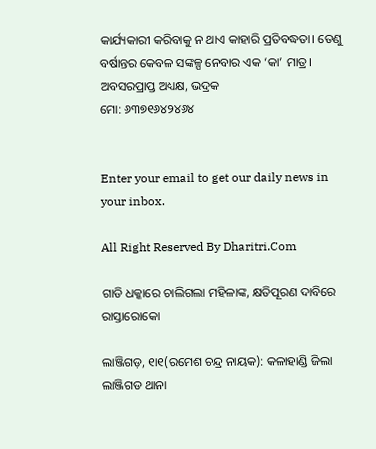କାର୍ଯ୍ୟକାରୀ କରିବାକୁ ନ ଥାଏ କାହାରି ପ୍ରତିବଦ୍ଧତା। ତେଣୁ ବର୍ଷାନ୍ତର କେବଳ ସଙ୍କଳ୍ପ ନେବାର ଏକ ‘କା’ ମାତ୍ର।
ଅବସରପ୍ରାପ୍ତ ଅଧ୍ୟକ୍ଷ, ଭଦ୍ରକ
ମୋ: ୬୩୭୧୬୪୨୪୬୪


Enter your email to get our daily news in your inbox.

All Right Reserved By Dharitri.Com

ଗାଡି ଧକ୍କାରେ ଚାଲିଗଲା ମହିଳାଙ୍କ, କ୍ଷତିପୂରଣ ଦାବିରେ ରାସ୍ତାରୋକୋ

ଲାଞ୍ଜିଗଡ଼, ୧ା୧(ରମେଶ ଚନ୍ଦ୍ର ନାୟକ): କଳାହାଣ୍ଡି ଜିଲା ଲାଞ୍ଜିଗଡ ଥାନା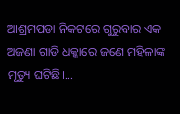ଆଶ୍ରମପଡା ନିକଟରେ ଗୁରୁବାର ଏକ ଅଜଣା ଗାଡି ଧକ୍କାରେ ଜଣେ ମହିଳାଙ୍କ ମୃତ୍ୟୁ ଘଟିଛି।...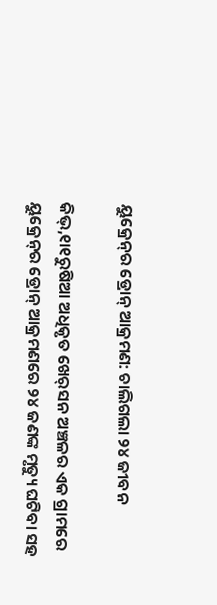ୟୁକ୍ରେନ୍‌ର ଡ୍ରୋନ୍‌ ଆକ୍ରମଣ: ଚାଲିଗଲା ୨୪ ଜୀବନ

କିଭ୍‌,୧ା୧ରୁଷିଆ ଅଧିକୃତ ଖେର୍‌ସନ ଅଞ୍ଚଳର ଏକ ଗ୍ରାମରେ ୟୁକ୍ରେନ୍‌ର ଡ୍ରୋନ୍‌ ଆକ୍ରମଣରେ ୨୪ ଜଣଙ୍କ ମୃତ୍ୟୁ ଘଟିବା ସହ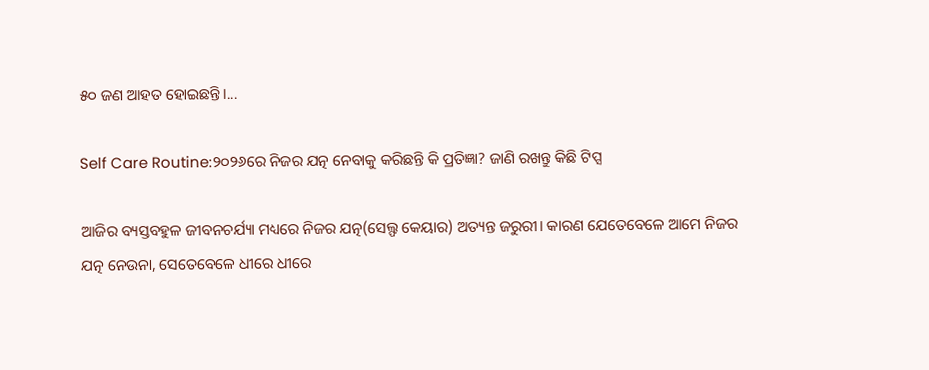୫୦ ଜଣ ଆହତ ହୋଇଛନ୍ତି।...

Self Care Routine:୨୦୨୬ରେ ନିଜର ଯତ୍ନ ନେବାକୁ କରିଛନ୍ତି କି ପ୍ରତିଜ୍ଞା? ଜାଣି ରଖନ୍ତୁ କିଛି ଟିପ୍ସ

ଆଜିର ବ୍ୟସ୍ତବହୁଳ ଜୀବନଚର୍ଯ୍ୟା ମଧ୍ୟରେ ନିଜର ଯତ୍ନ(ସେଲ୍ଫ କେୟାର) ଅତ୍ୟନ୍ତ ଜରୁରୀ। କାରଣ ଯେତେବେଳେ ଆମେ ନିଜର ଯତ୍ନ ନେଉନା, ସେତେବେଳେ ଧୀରେ ଧୀରେ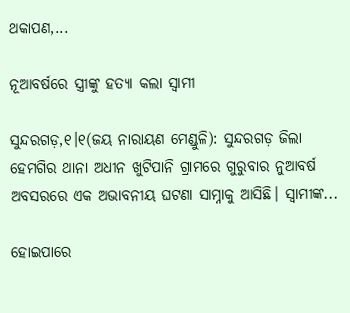ଥକାପଣ,...

ନୂଆବର୍ଷରେ ସ୍ତ୍ରୀଙ୍କୁ ହତ୍ୟା କଲା ସ୍ୱାମୀ

ସୁନ୍ଦରଗଡ଼,୧।୧(ଜୟ ନାରାୟଣ ମେଣ୍ଡୁଳି): ସୁନ୍ଦରଗଡ଼ ଜିଲା ହେମଗିର ଥାନା ଅଧୀନ ଖୁଟିପାନି ଗ୍ରାମରେ ଗୁରୁବାର ନୁଆବର୍ଷ ଅବସରରେ ଏକ ଅଭାବନୀୟ ଘଟଣା ସାମ୍ନାକୁ ଆସିଛି। ସ୍ୱାମୀଙ୍କ...

ହୋଇପାରେ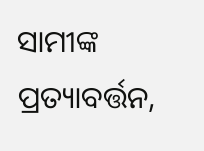ସାମୀଙ୍କ ପ୍ରତ୍ୟାବର୍ତ୍ତନ,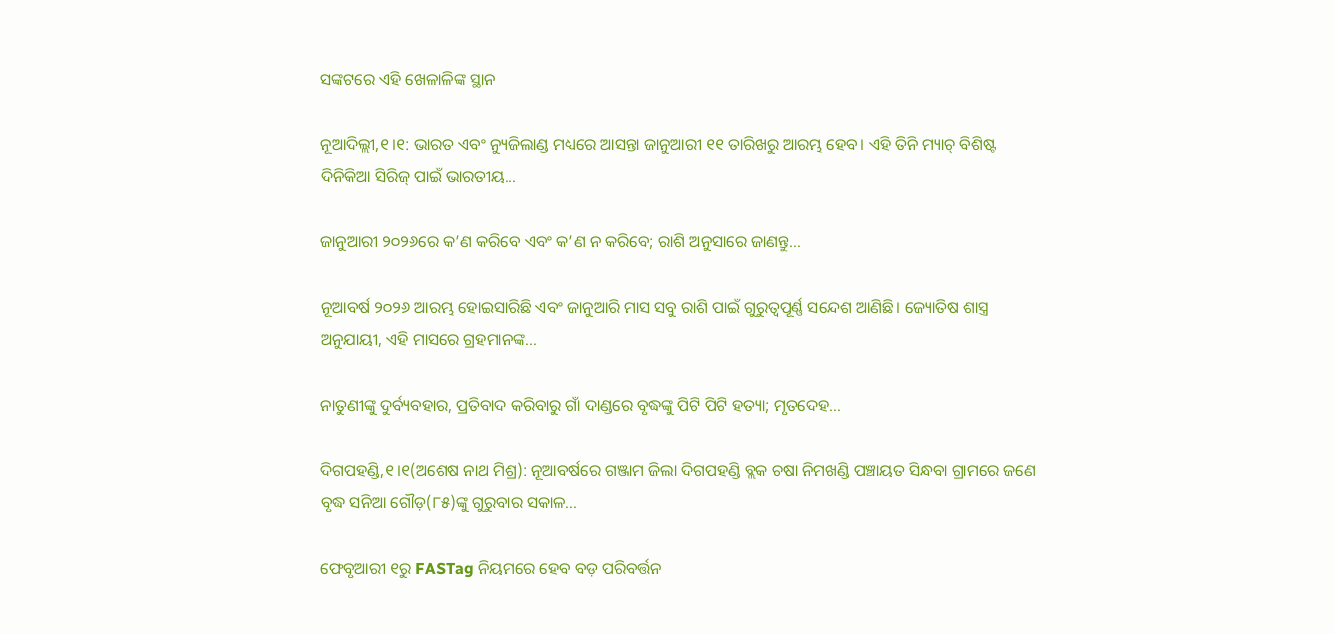ସଙ୍କଟରେ ଏହି ଖେଳାଳିଙ୍କ ସ୍ଥାନ

ନୂଆଦିଲ୍ଲୀ,୧।୧: ଭାରତ ଏବଂ ନ୍ୟୁଜିଲାଣ୍ଡ ମଧ୍ୟରେ ଆସନ୍ତା ଜାନୁଆରୀ ୧୧ ତାରିଖରୁ ଆରମ୍ଭ ହେବ। ଏହି ତିନି ମ୍ୟାଚ୍‌ ବିଶିଷ୍ଟ ଦିନିକିଆ ସିରିଜ୍ ପାଇଁ ଭାରତୀୟ...

ଜାନୁଆରୀ ୨୦୨୬ରେ କ’ଣ କରିବେ ଏବଂ କ’ଣ ନ କରିବେ; ରାଶି ଅନୁସାରେ ଜାଣନ୍ତୁ…

ନୂଆବର୍ଷ ୨୦୨୬ ଆରମ୍ଭ ହୋଇସାରିଛି ଏବଂ ଜାନୁଆରି ମାସ ସବୁ ରାଶି ପାଇଁ ଗୁରୁତ୍ୱପୂର୍ଣ୍ଣ ସନ୍ଦେଶ ଆଣିଛି। ଜ୍ୟୋତିଷ ଶାସ୍ତ୍ର ଅନୁଯାୟୀ, ଏହି ମାସରେ ଗ୍ରହମାନଙ୍କ...

ନାତୁଣୀଙ୍କୁ ଦୁର୍ବ୍ୟବହାର, ପ୍ରତିବାଦ କରିବାରୁ ଗାଁ ଦାଣ୍ଡରେ ବୃଦ୍ଧଙ୍କୁ ପିଟି ପିଟି ହତ୍ୟା; ମୃତଦେହ…

ଦିଗପହଣ୍ଡି,୧।୧(ଅଶେଷ ନାଥ ମିଶ୍ର): ନୂଆବର୍ଷରେ ଗଞ୍ଜାମ ଜିଲା ଦିଗପହଣ୍ଡି ବ୍ଲକ ଚଷା ନିମଖଣ୍ଡି ପଞ୍ଚାୟତ ସିନ୍ଧବା ଗ୍ରାମରେ ଜଣେ ବୃଦ୍ଧ ସନିଆ ଗୌଡ଼(୮୫)ଙ୍କୁ ଗୁରୁବାର ସକାଳ...

ଫେବୃଆରୀ ୧ରୁ FASTag ନିୟମରେ ହେବ ବଡ଼ ପରିବର୍ତ୍ତନ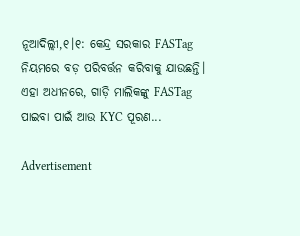ନୂଆଦିଲ୍ଲୀ,୧।୧: କେନ୍ଦ୍ର ସରକାର FASTag ନିୟମରେ ବଡ଼ ପରିବର୍ତ୍ତନ କରିବାକୁ ଯାଉଛନ୍ତି। ଏହା ଅଧୀନରେ, ଗାଡ଼ି ମାଲିକଙ୍କୁ FASTag ପାଇବା ପାଇଁ ଆଉ KYC ପୂରଣ...

Advertisement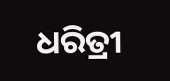ଧରିତ୍ରୀ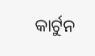କାର୍ଟୁନ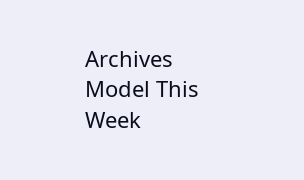Archives
Model This Week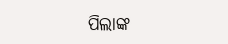ପିଲାଙ୍କ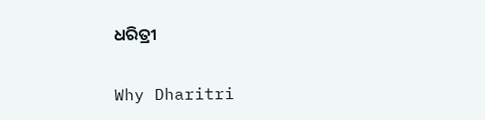ଧରିତ୍ରୀ

Why Dharitri